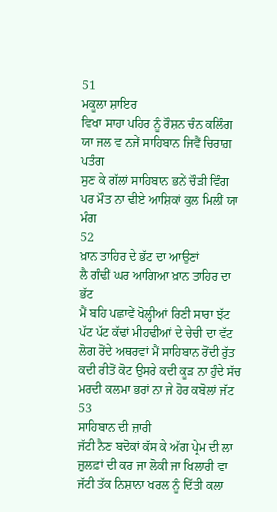51
ਮਕੂਲਾ ਸ਼ਾਇਰ
ਵਿਖਾ ਸਾਹਾ ਪਹਿਰ ਨੂੰ ਰੌਸ਼ਨ ਚੰਨ ਕਲਿੰਗ
ਯਾ ਜਲ ਵ ਨਜੇਂ ਸਾਹਿਬਾਨ ਜਿਵੈਂ ਚਿਰਾਗ਼ ਪਤੰਗ
ਸੁਣ ਕੇ ਗੱਲਾਂ ਸਾਹਿਬਾਨ ਭਨੇਂ ਚੌੜੀ ਵਿੰਗ
ਪਰ ਮੌਤ ਨਾ ਢੀਏ ਆਸ਼ਿਕਾਂ ਕੁਲ ਮਿਲੀਂ ਯਾ ਮੰਗ
52
ਖ਼ਾਨ ਤਾਹਿਰ ਦੇ ਭੱਟ ਦਾ ਆਉਣਾਂ
ਲੈ ਗੰਢੀਂ ਘਰ ਆਗਿਆ ਖ਼ਾਨ ਤਾਹਿਰ ਦਾ ਭੱਟ
ਮੈਂ ਬਹਿ ਪਛਾਵੇਂ ਖੋਲ੍ਹੀਆਂ ਰਿਣੀ ਸਾਰਾ ਝੱਟ
ਪੱਟ ਪੱਟ ਕੱਢਾਂ ਮੀਹਢੀਆਂ ਦੇ ਚੇਚੀ ਦਾ ਵੱਟ
ਲੋਗ ਰੋਂਦੇ ਅਥਰਵਾਂ ਮੈਂ ਸਾਹਿਬਾਨ ਰੋਂਦੀ ਰੁੱਤ
ਕਦੀ ਰੀਤੋਂ ਕੋਟ ਉਸਰੇ ਕਦੀ ਕੂੜ ਨਾ ਹੁੰਦੇ ਸੱਚ
ਮਰਦੀ ਕਲਮਾ ਭਰਾਂ ਨਾ ਜੇ ਹੋਰ ਕਬੋਲਾਂ ਜੱਟ
53
ਸਾਹਿਬਾਨ ਦੀ ਜ਼ਾਰੀ
ਜੱਟੀ ਨੈਣ ਬਦੋਕਾਂ ਕੱਸ ਕੇ ਅੱਗ ਪ੍ਰੇਮ ਦੀ ਲਾ
ਜ਼ੁਲਫ਼ਾਂ ਦੀ ਕਰ ਜਾ ਲੋਕੀ ਜਾ ਖਿਲਾਰੀ ਵਾ
ਜੱਟੀ ਤੱਕ ਨਿਸ਼ਾਨਾ ਖਰਲ ਨੂੰ ਦਿੱਤੀ ਕਲਾ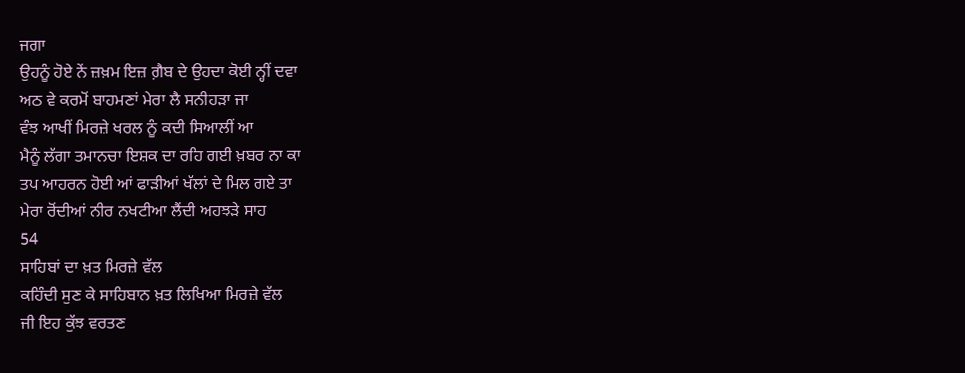ਜਗਾ
ਉਹਨੂੰ ਹੋਏ ਨੇਂ ਜ਼ਖ਼ਮ ਇਜ਼ ਗ਼ੈਬ ਦੇ ਉਹਦਾ ਕੋਈ ਨ੍ਹੀਂ ਦਵਾ
ਅਠ ਵੇ ਕਰਮੋਂ ਬਾਹਮਣਾਂ ਮੇਰਾ ਲੈ ਸਨੀਹੜਾ ਜਾ
ਵੰਝ ਆਖੀਂ ਮਿਰਜ਼ੇ ਖਰਲ ਨੂੰ ਕਦੀ ਸਿਆਲੀਂ ਆ
ਮੈਨੂੰ ਲੱਗਾ ਤਮਾਨਚਾ ਇਸ਼ਕ ਦਾ ਰਹਿ ਗਈ ਖ਼ਬਰ ਨਾ ਕਾ
ਤਪ ਆਹਰਨ ਹੋਈ ਆਂ ਫਾੜੀਆਂ ਖੱਲਾਂ ਦੇ ਮਿਲ ਗਏ ਤਾ
ਮੇਰਾ ਰੋਂਦੀਆਂ ਨੀਰ ਨਖਟੀਆ ਲੈਂਦੀ ਅਹਝੜੇ ਸਾਹ
54
ਸਾਹਿਬਾਂ ਦਾ ਖ਼ਤ ਮਿਰਜ਼ੇ ਵੱਲ
ਕਹਿੰਦੀ ਸੁਣ ਕੇ ਸਾਹਿਬਾਨ ਖ਼ਤ ਲਿਖਿਆ ਮਿਰਜ਼ੇ ਵੱਲ
ਜੀ ਇਹ ਕੁੱਝ ਵਰਤਣ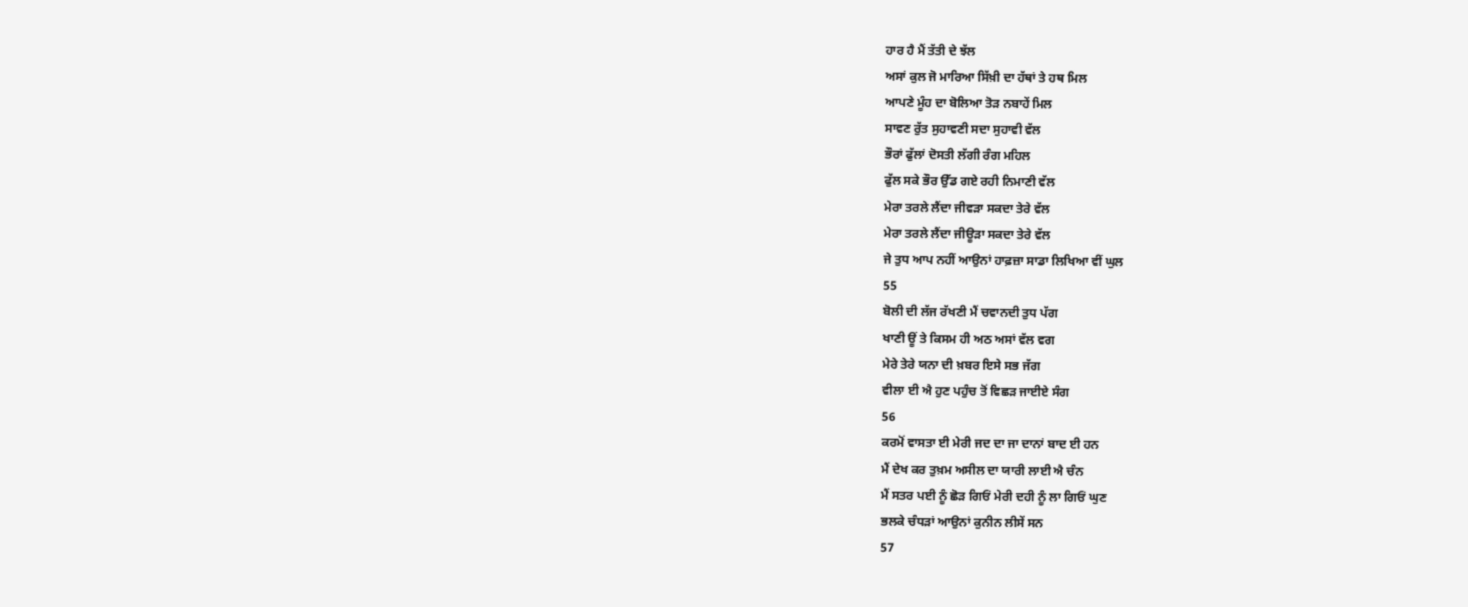ਹਾਰ ਹੈ ਮੈਂ ਤੱਤੀ ਦੇ ਝੱਲ
ਅਸਾਂ ਕੁਲ ਜੋ ਮਾਰਿਆ ਸਿੱਖ਼ੀ ਦਾ ਹੱਥਾਂ ਤੇ ਹਥ ਮਿਲ
ਆਪਣੇ ਮੂੰਹ ਦਾ ਬੋਲਿਆ ਤੋੜ ਨਬਾਹੇਂ ਮਿਲ
ਸਾਵਣ ਰੁੱਤ ਸੁਹਾਵਣੀ ਸਦਾ ਸੁਹਾਵੀ ਵੱਲ
ਭੌਰਾਂ ਫੁੱਲਾਂ ਦੋਸਤੀ ਲੱਗੀ ਰੰਗ ਮਹਿਲ
ਫੁੱਲ ਸਕੇ ਭੌਰ ਉੱਡ ਗਏ ਰਹੀ ਨਿਮਾਣੀ ਵੱਲ
ਮੇਰਾ ਤਰਲੇ ਲੈਂਦਾ ਜੀਵੜਾ ਸਕਦਾ ਤੇਰੇ ਵੱਲ
ਮੇਰਾ ਤਰਲੇ ਲੈਂਦਾ ਜੀਊੜਾ ਸਕਦਾ ਤੇਰੇ ਵੱਲ
ਜੇ ਤੁਧ ਆਪ ਨਹੀਂ ਆਉਨਾਂ ਹਾਫ਼ਜ਼ਾ ਸਾਡਾ ਲਿਖਿਆ ਵੀਂ ਘੁਲ
55
ਬੋਲੀ ਦੀ ਲੱਜ ਰੱਖਣੀ ਮੈਂ ਚਵਾਨਦੀ ਤੁਧ ਪੱਗ
ਖਾਣੀ ਊਂ ਤੇ ਕਿਸਮ ਹੀ ਅਠ ਅਸਾਂ ਵੱਲ ਵਗ
ਮੇਰੇ ਤੇਰੇ ਯਨਾ ਦੀ ਖ਼ਬਰ ਇਸੇ ਸਭ ਜੱਗ
ਵੀਲਾ ਈ ਐ ਹੁਣ ਪਹੁੰਚ ਤੋਂ ਵਿਛੜ ਜਾਈਏ ਸੰਗ
56
ਕਰਮੋਂ ਵਾਸਤਾ ਈ ਮੇਰੀ ਜਦ ਦਾ ਜਾ ਦਾਨਾਂ ਬਾਦ ਈ ਹਨ
ਮੈਂ ਦੇਖ ਕਰ ਤੁਖ਼ਮ ਅਸੀਲ ਦਾ ਯਾਰੀ ਲਾਈ ਐ ਚੰਨ
ਮੈਂ ਸਤਰ ਪਈ ਨੂੰ ਛੋੜ ਗਿਓਂ ਮੇਰੀ ਦਹੀ ਨੂੰ ਲਾ ਗਿਓਂ ਘੁਣ
ਭਲਕੇ ਚੰਧੜਾਂ ਆਉਨਾਂ ਕੁਨੀਨ ਲੀਸੇਂ ਸਨ
57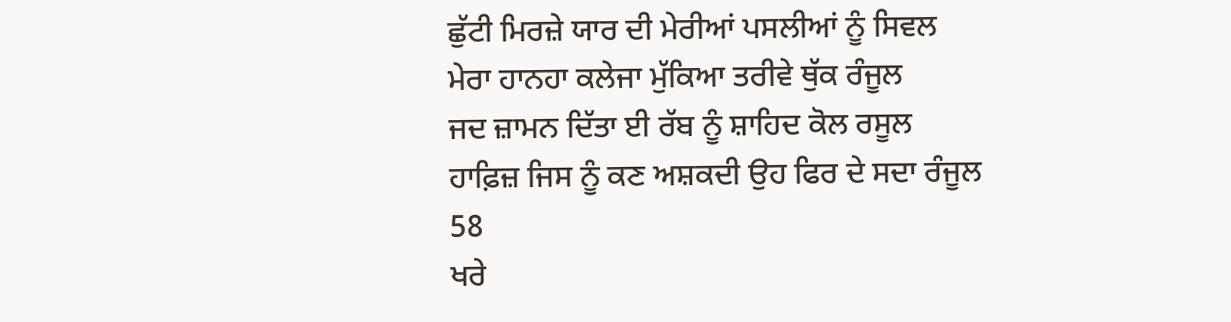ਛੁੱਟੀ ਮਿਰਜ਼ੇ ਯਾਰ ਦੀ ਮੇਰੀਆਂ ਪਸਲੀਆਂ ਨੂੰ ਸਿਵਲ
ਮੇਰਾ ਹਾਨਹਾ ਕਲੇਜਾ ਮੁੱਕਿਆ ਤਰੀਵੇ ਥੁੱਕ ਰੰਜੂਲ
ਜਦ ਜ਼ਾਮਨ ਦਿੱਤਾ ਈ ਰੱਬ ਨੂੰ ਸ਼ਾਹਿਦ ਕੋਲ ਰਸੂਲ
ਹਾਫ਼ਿਜ਼ ਜਿਸ ਨੂੰ ਕਣ ਅਸ਼ਕਦੀ ਉਹ ਫਿਰ ਦੇ ਸਦਾ ਰੰਜੂਲ
58
ਖਰੇ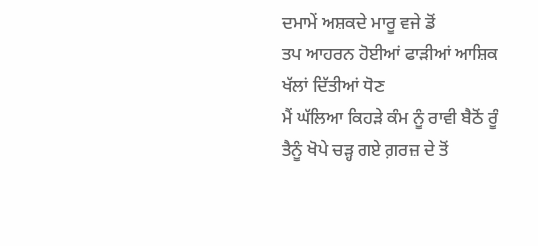ਦਮਾਮੇਂ ਅਸ਼ਕਦੇ ਮਾਰੂ ਵਜੇ ਡੋਂ
ਤਪ ਆਹਰਨ ਹੋਈਆਂ ਫਾੜੀਆਂ ਆਸ਼ਿਕ ਖੱਲਾਂ ਦਿੱਤੀਆਂ ਧੋਣ
ਮੈਂ ਘੱਲਿਆ ਕਿਹੜੇ ਕੰਮ ਨੂੰ ਰਾਵੀ ਬੈਠੋਂ ਰੂੰ
ਤੈਨੂੰ ਖੋਪੇ ਚੜ੍ਹ ਗਏ ਗ਼ਰਜ਼ ਦੇ ਤੋਂ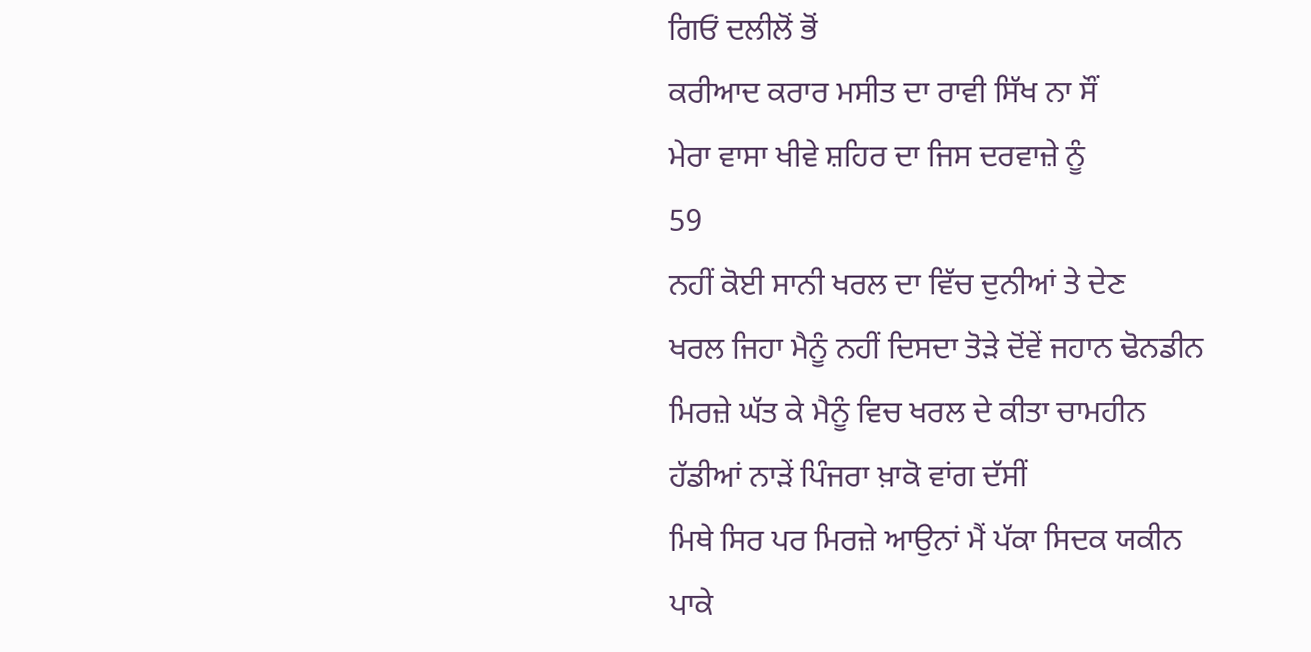ਗਿਓਂ ਦਲੀਲੋਂ ਭੋਂ
ਕਰੀਆਦ ਕਰਾਰ ਮਸੀਤ ਦਾ ਰਾਵੀ ਸਿੱਖ ਨਾ ਸੌਂ
ਮੇਰਾ ਵਾਸਾ ਖੀਵੇ ਸ਼ਹਿਰ ਦਾ ਜਿਸ ਦਰਵਾਜ਼ੇ ਨੂੰ
59
ਨਹੀਂ ਕੋਈ ਸਾਨੀ ਖਰਲ ਦਾ ਵਿੱਚ ਦੁਨੀਆਂ ਤੇ ਦੇਣ
ਖਰਲ ਜਿਹਾ ਮੈਨੂੰ ਨਹੀਂ ਦਿਸਦਾ ਤੋੜੇ ਦੋਂਵੇਂ ਜਹਾਨ ਢੋਨਡੀਨ
ਮਿਰਜ਼ੇ ਘੱਤ ਕੇ ਮੈਨੂੰ ਵਿਚ ਖਰਲ ਦੇ ਕੀਤਾ ਚਾਮਹੀਨ
ਹੱਡੀਆਂ ਨਾੜੇਂ ਪਿੰਜਰਾ ਖ਼ਾਕੋ ਵਾਂਗ ਦੱਸੀਂ
ਮਿਥੇ ਸਿਰ ਪਰ ਮਿਰਜ਼ੇ ਆਉਨਾਂ ਮੈਂ ਪੱਕਾ ਸਿਦਕ ਯਕੀਨ
ਪਾਕੇ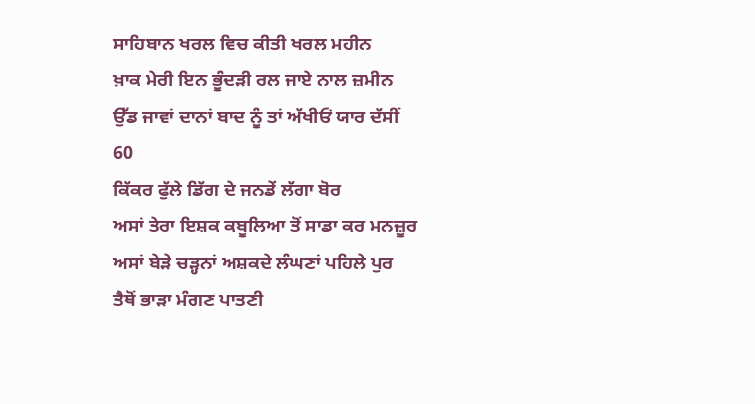ਸਾਹਿਬਾਨ ਖਰਲ ਵਿਚ ਕੀਤੀ ਖਰਲ ਮਹੀਨ
ਖ਼ਾਕ ਮੇਰੀ ਇਨ ਭੂੰਦੜੀ ਰਲ ਜਾਏ ਨਾਲ ਜ਼ਮੀਨ
ਉੱਡ ਜਾਵਾਂ ਦਾਨਾਂ ਬਾਦ ਨੂੰ ਤਾਂ ਅੱਖੀਓਂ ਯਾਰ ਦੱਸੀਂ
60
ਕਿੱਕਰ ਫੁੱਲੇ ਡਿੱਗ ਦੇ ਜਨਡੇਂ ਲੱਗਾ ਬੋਰ
ਅਸਾਂ ਤੇਰਾ ਇਸ਼ਕ ਕਬੂਲਿਆ ਤੋਂ ਸਾਡਾ ਕਰ ਮਨਜ਼ੂਰ
ਅਸਾਂ ਬੇੜੇ ਚੜ੍ਹਨਾਂ ਅਸ਼ਕਦੇ ਲੰਘਣਾਂ ਪਹਿਲੇ ਪੁਰ
ਤੈਥੋਂ ਭਾੜਾ ਮੰਗਣ ਪਾਤਣੀ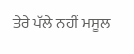ਤੇਰੇ ਪੱਲੇ ਨਹੀਂ ਮਸੂਲ